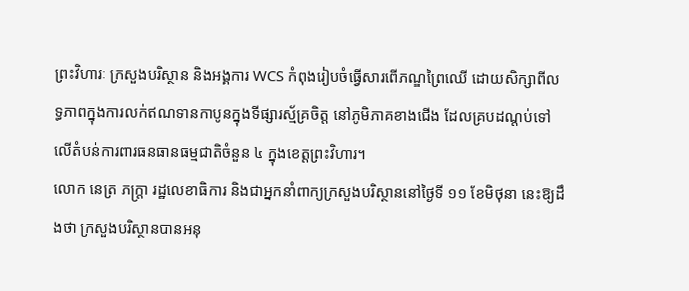ព្រះវិហារៈ ក្រសួងបរិស្ថាន និងអង្គការ WCS កំពុងរៀបចំធ្វើសារពើភណ្ឌព្រៃឈើ ដោយសិក្សាពីលទ្ធភាពក្នុងការលក់ឥណទានកាបូនក្នុងទីផ្សារស្ម័គ្រចិត្ត នៅភូមិភាគខាងជើង ដែលគ្របដណ្តប់ទៅលើតំបន់ការពារធនធានធម្មជាតិចំនួន ៤ ក្នុងខេត្តព្រះវិហារ។
លោក នេត្រ ភក្ត្រា រដ្ឋលេខាធិការ និងជាអ្នកនាំពាក្យក្រសួងបរិស្ថាននៅថ្ងៃទី ១១ ខែមិថុនា នេះឱ្យដឹងថា ក្រសួងបរិស្ថានបានអនុ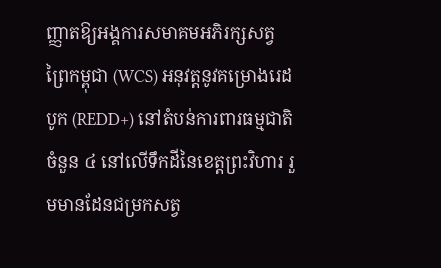ញ្ញាតឱ្យអង្គការសមាគមអភិរក្សសត្វព្រៃកម្ពុជា (WCS) អនុវត្តនូវគម្រោងរេដបូក (REDD+) នៅតំបន់ការពារធម្មជាតិចំនួន ៤ នៅលើទឹកដីនៃខេត្តព្រះវិហារ រួមមានដែនជម្រកសត្វ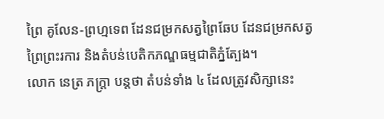ព្រៃ គូលែន-ព្រហ្មទេព ដែនជម្រកសត្វព្រៃឆែប ដែនជម្រកសត្វព្រៃព្រះរការ និងតំបន់បេតិកភណ្ឌធម្មជាតិភ្នំត្បែង។
លោក នេត្រ ភក្ត្រា បន្តថា តំបន់ទាំង ៤ ដែលត្រូវសិក្សានេះ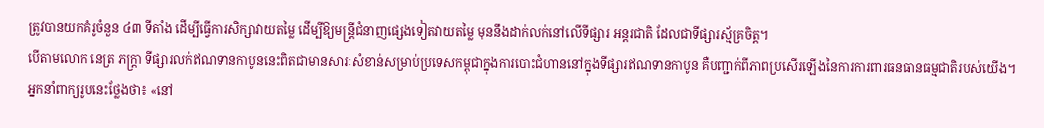ត្រូវបានយកគំរូចំនួន ៤៣ ទីតាំង ដើម្បីធ្វើការសិក្សាវាយតម្លៃ ដើម្បីឱ្យមន្ត្រីជំនាញផ្សេងទៀតវាយតម្លៃ មុននឹងដាក់លក់នៅលើទីផ្សារ អន្តរជាតិ ដែលជាទីផ្សារស្ម័គ្រចិត្ត។
បើតាមលោក នេត្រ ភក្ត្រា ទីផ្សារលក់ឥណទានកាបូននេះពិតជាមានសារៈសំខាន់សម្រាប់ប្រទេសកម្ពុជាក្នុងការបោះជំហាននៅក្នុងទីផ្សារឥណទានកាបូន គឺបញ្ជាក់ពីភាពប្រសើរឡើងនៃការការពារធនធានធម្មជាតិរបស់យើង។
អ្នកនាំពាក្យរូបនេះថ្លែងថា៖ «នៅ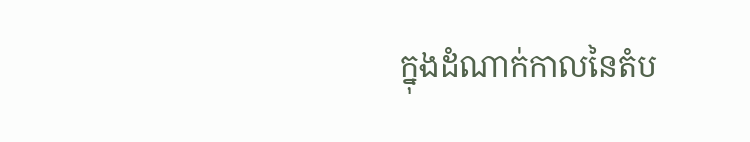ក្នុងដំណាក់កាលនៃតំប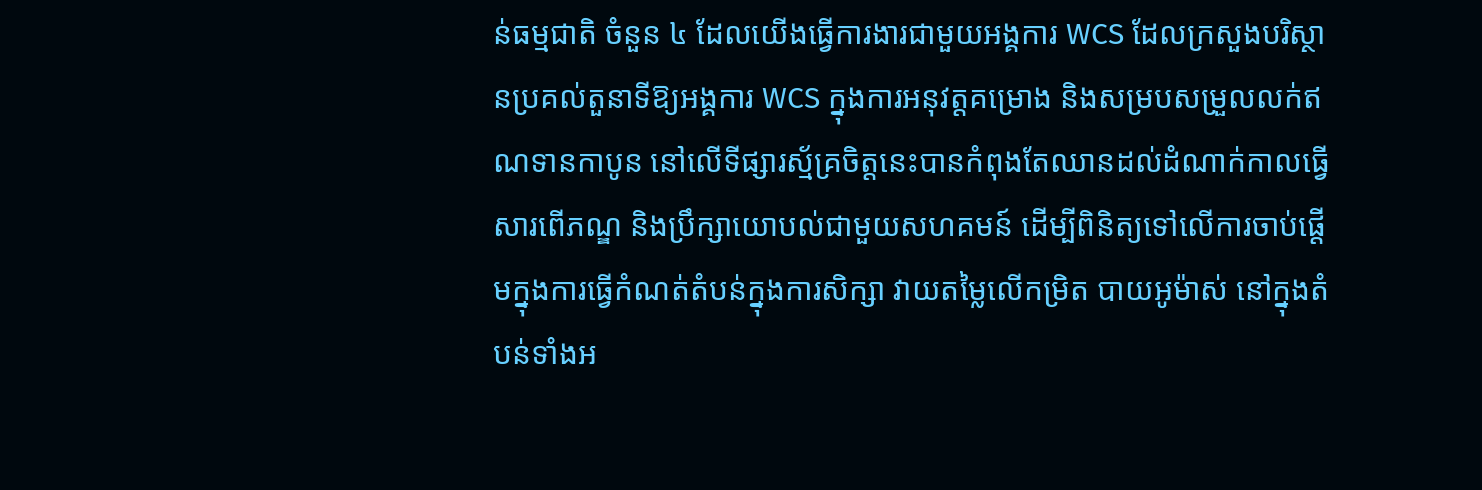ន់ធម្មជាតិ ចំនួន ៤ ដែលយើងធ្វើការងារជាមួយអង្គការ WCS ដែលក្រសួងបរិស្ថានប្រគល់តួនាទីឱ្យអង្គការ WCS ក្នុងការអនុវត្តគម្រោង និងសម្របសម្រួលលក់ឥណទានកាបូន នៅលើទីផ្សារស្ម័គ្រចិត្តនេះបានកំពុងតែឈានដល់ដំណាក់កាលធ្វើសារពើភណ្ឌ និងប្រឹក្សាយោបល់ជាមួយសហគមន៍ ដើម្បីពិនិត្យទៅលើការចាប់ផ្តើមក្នុងការធ្វើកំណត់តំបន់ក្នុងការសិក្សា វាយតម្លៃលើកម្រិត បាយអូម៉ាស់ នៅក្នុងតំបន់ទាំងអ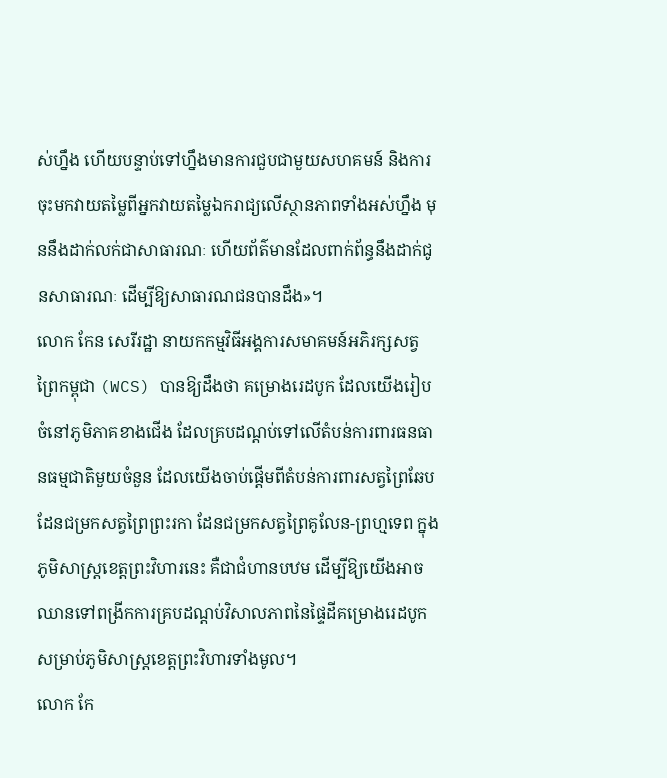ស់ហ្នឹង ហើយបន្ទាប់ទៅហ្នឹងមានការជួបជាមួយសហគមន៍ និងការចុះមកវាយតម្លៃពីអ្នកវាយតម្លៃឯករាជ្យលើស្ថានភាពទាំងអស់ហ្នឹង មុននឹងដាក់លក់ជាសាធារណៈ ហើយព័ត៌មានដែលពាក់ព័ន្ធនឹងដាក់ជូនសាធារណៈ ដើម្បីឱ្យសាធារណជនបានដឹង»។
លោក កែន សេរីរដ្ឋា នាយកកម្មវិធីអង្គការសមាគមន៍អភិរក្សសត្វព្រៃកម្ពុជា (WCS) បានឱ្យដឹងថា គម្រោងរេដបូក ដែលយើងរៀបចំនៅភូមិភាគខាងជើង ដែលគ្របដណ្តប់ទៅលើតំបន់ការពារធនធានធម្មជាតិមួយចំនួន ដែលយើងចាប់ផ្តើមពីតំបន់ការពារសត្វព្រៃឆែប ដែនជម្រកសត្វព្រៃព្រះរកា ដែនជម្រកសត្វព្រៃគូលែន-ព្រហ្មទេព ក្នុងភូមិសាស្ត្រខេត្តព្រះវិហារនេះ គឺជាជំហានបឋម ដើម្បីឱ្យយើងអាចឈានទៅពង្រីកការគ្របដណ្តប់វិសាលភាពនៃផ្ទៃដីគម្រោងរេដបូក សម្រាប់ភូមិសាស្ត្រខេត្តព្រះវិហារទាំងមូល។
លោក កែ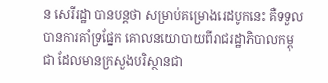ន សេរីរដ្ឋា បានបន្តថា សម្រាប់គម្រោងរេដបូកនេះ គឺទទួលបានការគាំទ្រផ្នែក គោលនយោបាយពីរាជរដ្ឋាភិបាលកម្ពុជា ដែលមានក្រសួងបរិស្ថានជា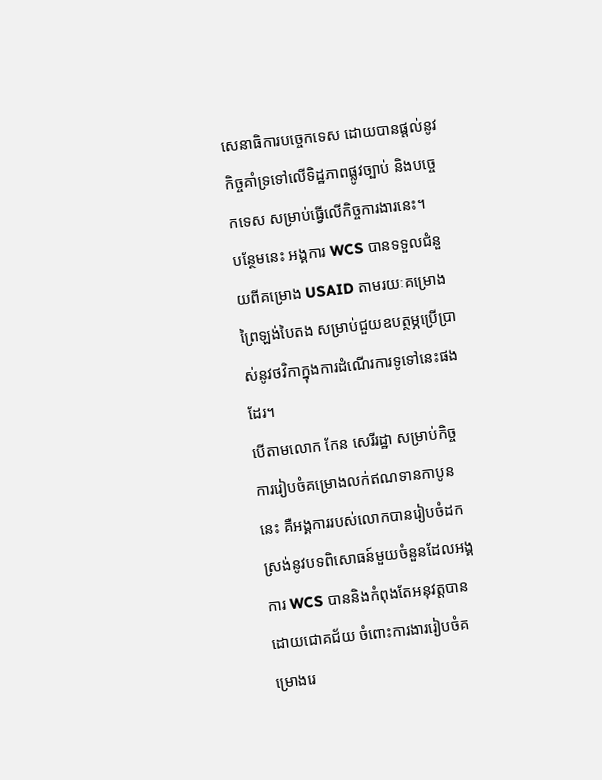សេនាធិការបច្ចេកទេស ដោយបានផ្តល់នូវកិច្ចគាំទ្រទៅលើទិដ្ឋភាពផ្លូវច្បាប់ និងបច្ចេកទេស សម្រាប់ធ្វើលើកិច្ចការងារនេះ។
បន្ថែមនេះ អង្គការ WCS បានទទួលជំនួយពីគម្រោង USAID តាមរយៈគម្រោងព្រៃឡង់បៃតង សម្រាប់ជួយឧបត្ថម្ភប្រើប្រាស់នូវថវិកាក្នុងការដំណើរការទូទៅនេះផងដែរ។
បើតាមលោក កែន សេរីរដ្ឋា សម្រាប់កិច្ចការរៀបចំគម្រោងលក់ឥណទានកាបូននេះ គឺអង្គការរបស់លោកបានរៀបចំដកស្រង់នូវបទពិសោធន៍មួយចំនួនដែលអង្គការ WCS បាននិងកំពុងតែអនុវត្តបានដោយជោគជ័យ ចំពោះការងាររៀបចំគម្រោងរេ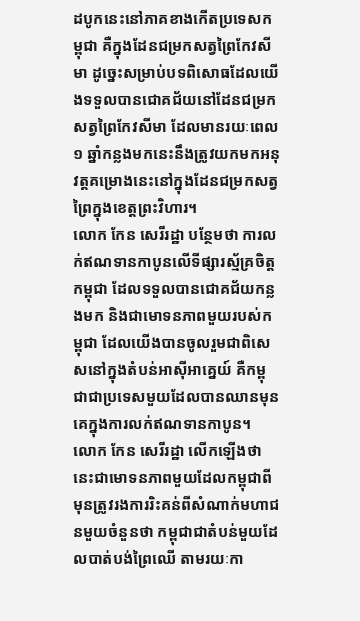ដបូកនេះនៅភាគខាងកើតប្រទេសកម្ពុជា គឺក្នុងដែនជម្រកសត្វព្រៃកែវសីមា ដូច្នេះសម្រាប់បទពិសោធដែលយើងទទួលបានជោគជ័យនៅដែនជម្រកសត្វព្រៃកែវសីមា ដែលមានរយៈពេល ១ ឆ្នាំកន្លងមកនេះនឹងត្រូវយកមកអនុវត្តគម្រោងនេះនៅក្នុងដែនជម្រកសត្វព្រៃក្នុងខេត្តព្រះវិហារ។
លោក កែន សេរីរដ្ឋា បន្ថែមថា ការលក់ឥណទានកាបូនលើទីផ្សារស្ម័គ្រចិត្តកម្ពុជា ដែលទទួលបានជោគជ័យកន្លងមក និងជាមោទនភាពមួយរបស់កម្ពុជា ដែលយើងបានចូលរួមជាពិសេសនៅក្នុងតំបន់អាស៊ីអាគ្នេយ៍ គឺកម្ពុជាជាប្រទេសមួយដែលបានឈានមុនគេក្នុងការលក់ឥណទានកាបូន។
លោក កែន សេរីរដ្ឋា លើកឡើងថា នេះជាមោទនភាពមួយដែលកម្ពុជាពីមុនត្រូវរងការរិះគន់ពីសំណាក់មហាជនមួយចំនួនថា កម្ពុជាជាតំបន់មួយដែលបាត់បង់ព្រៃឈើ តាមរយៈកា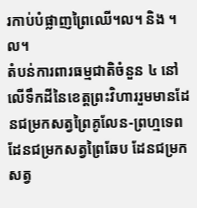រកាប់បំផ្លាញព្រៃឈើ។ល។ និង ។ល។
តំបន់ការពារធម្មជាតិចំនួន ៤ នៅលើទឹកដីនៃខេត្តព្រះវិហាររួមមានដែនជម្រកសត្វព្រៃគូលែន-ព្រហ្មទេព ដែនជម្រកសត្វព្រៃឆែប ដែនជម្រកសត្វ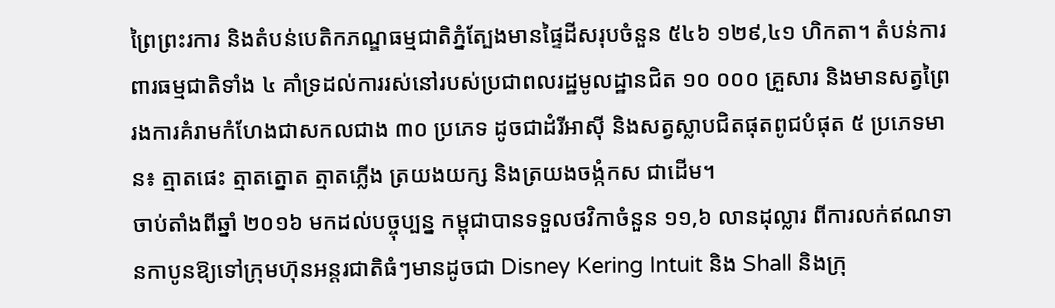ព្រៃព្រះរការ និងតំបន់បេតិកភណ្ឌធម្មជាតិភ្នំត្បែងមានផ្ទៃដីសរុបចំនួន ៥៤៦ ១២៩,៤១ ហិកតា។ តំបន់ការពារធម្មជាតិទាំង ៤ គាំទ្រដល់ការរស់នៅរបស់ប្រជាពលរដ្ឋមូលដ្ឋានជិត ១០ ០០០ គ្រួសារ និងមានសត្វព្រៃ រងការគំរាមកំហែងជាសកលជាង ៣០ ប្រភេទ ដូចជាដំរីអាស៊ី និងសត្វស្លាបជិតផុតពូជបំផុត ៥ ប្រភេទមាន៖ ត្មាតផេះ ត្មាតត្នោត ត្មាតភ្លើង ត្រយងយក្ស និងត្រយងចង្កំកស ជាដើម។
ចាប់តាំងពីឆ្នាំ ២០១៦ មកដល់បច្ចុប្បន្ន កម្ពុជាបានទទួលថវិកាចំនួន ១១,៦ លានដុល្លារ ពីការលក់ឥណទានកាបូនឱ្យទៅក្រុមហ៊ុនអន្តរជាតិធំៗមានដូចជា Disney Kering Intuit និង Shall និងក្រុ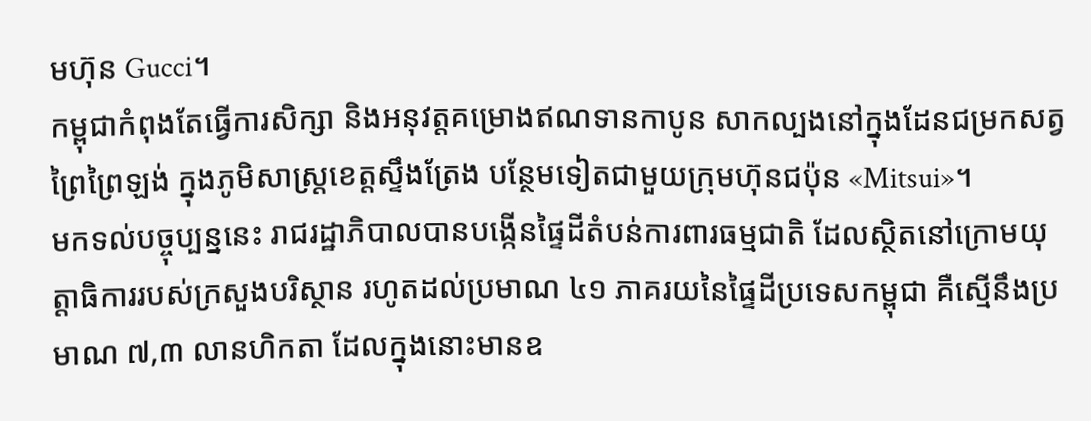មហ៊ុន Gucci។
កម្ពុជាកំពុងតែធ្វើការសិក្សា និងអនុវត្តគម្រោងឥណទានកាបូន សាកល្បងនៅក្នុងដែនជម្រកសត្វព្រៃព្រៃឡង់ ក្នុងភូមិសាស្ត្រខេត្តស្ទឹងត្រែង បន្ថែមទៀតជាមួយក្រុមហ៊ុនជប៉ុន «Mitsui»។
មកទល់បច្ចុប្បន្ននេះ រាជរដ្ឋាភិបាលបានបង្កើនផ្ទៃដីតំបន់ការពារធម្មជាតិ ដែលស្ថិតនៅក្រោមយុត្តាធិការរបស់ក្រសួងបរិស្ថាន រហូតដល់ប្រមាណ ៤១ ភាគរយនៃផ្ទៃដីប្រទេសកម្ពុជា គឺស្មើនឹងប្រមាណ ៧,៣ លានហិកតា ដែលក្នុងនោះមានឧ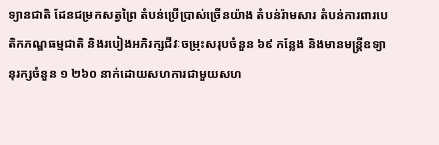ទ្យានជាតិ ដែនជម្រកសត្វព្រៃ តំបន់ប្រើប្រាស់ច្រើនយ៉ាង តំបន់រ៉ាមសារ តំបន់ការពារបេតិកភណ្ឌធម្មជាតិ និងរបៀងអភិរក្សជីវៈចម្រុះសរុបចំនួន ៦៩ កន្លែង និងមានមន្ត្រីឧទ្យានុរក្សចំនួន ១ ២៦០ នាក់ដោយសហការជាមួយសហ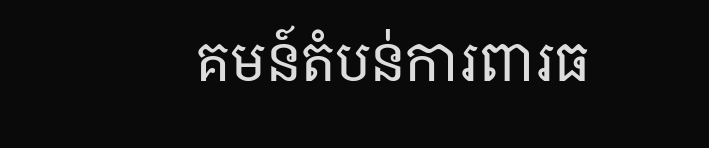គមន៍តំបន់ការពារធ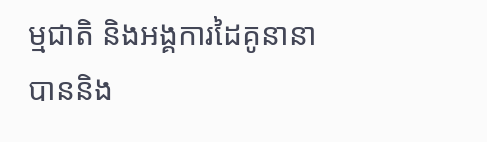ម្មជាតិ និងអង្គការដៃគូនានា បាននិង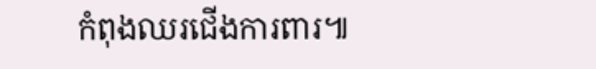កំពុងឈរជើងការពារ៕